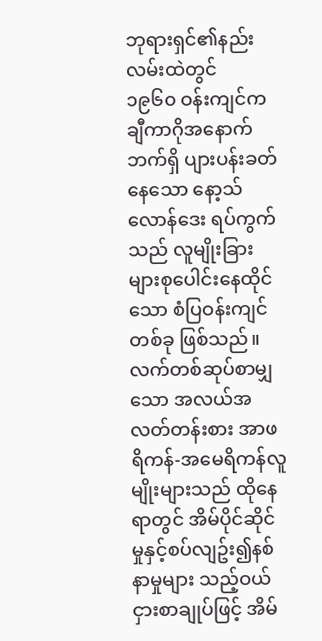ဘုရားရှင်၏နည်းလမ်းထဲတွင်
၁၉၆၀ ဝန်းကျင်က ချီကာဂိုအနောက်ဘက်ရှိ ပျားပန်းခတ်နေသော နော့သ် လောန်ဒေး ရပ်ကွက်သည် လူမျိုးခြားများစုပေါင်းနေထိုင်သော စံပြဝန်းကျင်တစ်ခု ဖြစ်သည်။ လက်တစ်ဆုပ်စာမျှသော အလယ်အလတ်တန်းစား အာဖရိကန်-အမေရိကန်လူမျိုးများသည် ထိုနေရာတွင် အိမ်ပိုင်ဆိုင်မှုနှင့်စပ်လျဥ်း၍နစ်နာမှုများ သည့်ဝယ်ငှားစာချုပ်ဖြင့် အိမ်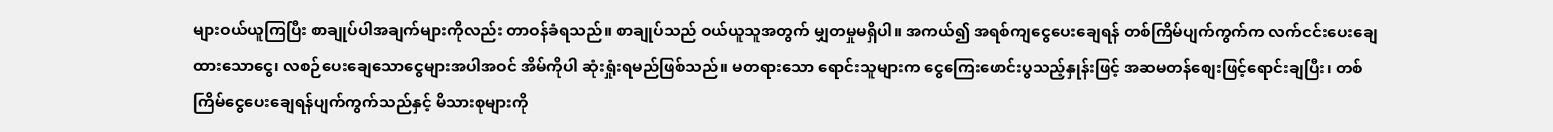များဝယ်ယူကြပြီး စာချုပ်ပါအချက်များကိုလည်း တာဝန်ခံရသည်။ စာချုပ်သည် ဝယ်ယူသူအတွက် မျှတမှုမရှိပါ။ အကယ်၍ အရစ်ကျငွေပေးချေရန် တစ်ကြိမ်ပျက်ကွက်က လက်ငင်းပေးချေထားသောငွေ၊ လစဉ်ပေးချေသောငွေများအပါအဝင် အိမ်ကိုပါ ဆုံးရှုံးရမည်ဖြစ်သည်။ မတရားသော ရောင်းသူများက ငွေကြေးဖောင်းပွသည့်နှုန်းဖြင့် အဆမတန်စျေးဖြင့်ရောင်းချပြီး၊ တစ်ကြိမ်ငွေပေးချေရန်ပျက်ကွက်သည်နှင့် မိသားစုများကို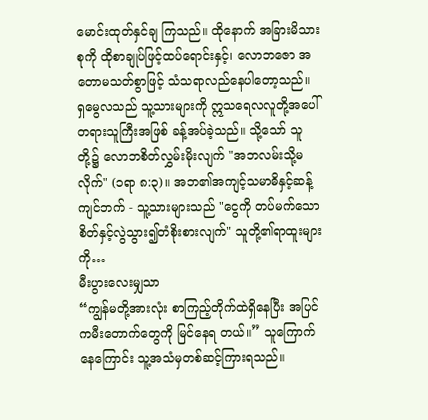မောင်းထုတ်နှင်ချ ကြသည်။ ထိုနောက် အခြားမိသားစုကို ထိုစာချုပ်ဖြင့်ထပ်ရောင်းနှင့်၊ လောဘဇော အတောမသတ်စွာဖြင့် သံသရာလည်နေပါတော့သည်။
ရှမွေလသည် သူ့သားများကို ဣသရေလလူတို့အပေါ် တရားသူကြီးအဖြစ် ခန့်အပ်ခဲ့သည်။ သို့သော် သူတို့၌ လောဘစိတ်လွှမ်းမိုးလျက် "အဘလမ်းသို့မလိုက်" (၁ရာ ၈:၃)။ အဘ၏အကျင့်သမာဓိနှင့်ဆန့်ကျင်ဘက် - သူ့သားများသည် "ငွေကို တပ်မက်သောစိတ်နှင့်လွဲသွား၍တံစိုးစားလျက်" သူတို့၏ရာထူးများကို…
မီးပွားလေးမျှသာ
“ကျွန်မတို့အားလုံး စာကြည့်တိုက်ထဲရှိနေပြီး အပြင်ကမီးတောက်တွေကို မြင်နေရ တယ်။” သူကြောက်နေကြောင်း သူ့အသံမှတစ်ဆင့်ကြားရသည်။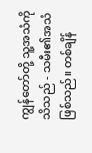ကျွန်တော်တို့ သူ့အသံကိုသိသည် - သမီး၏အသံဖြစ်သည်။ တစ်ချိန်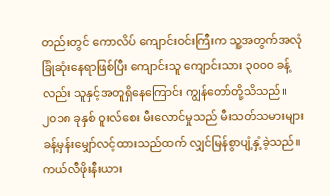တည်းတွင် ကောလိပ် ကျောင်းဝင်းကြီးက သူ့အတွက်အလုံခြုံဆုံးနေရာဖြစ်ပြီး ကျောင်းသူ ကျောင်းသား ၃၀၀၀ ခန့်လည်း သူနှင့်အတူရှိနေကြောင်း ကျွန်တော်တို့သိသည်။ ၂၀၁၈ ခုနှစ် ဝူးလ်စေး မီးလောင်မှုသည် မီးသတ်သမားများခန့်မှန်းမျှော်လင့်ထားသည်ထက် လျှင်မြန်စွာပျံ့နှံ့ခဲ့သည်။ ကယ်လီဖိုးနီးယား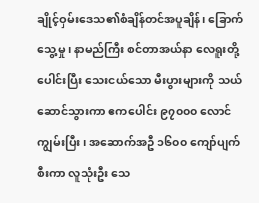ချိုင့်ဝှမ်းဒေသ၏စံချိန်တင်အပူချိန်၊ ခြောက်သွေ့မှု၊ နာမည်ကြီး စင်တာအယ်နာ လေရူးတို့ပေါင်းပြီး သေးငယ်သော မီးပွားများကို သယ်ဆောင်သွားကာ ဧကပေါင်း ၉၇၀၀၀ လောင်ကျွမ်းပြီး၊ အဆောက်အဦ ၁၆၀၀ ကျော်ပျက်စီးကာ လူသုံးဦး သေ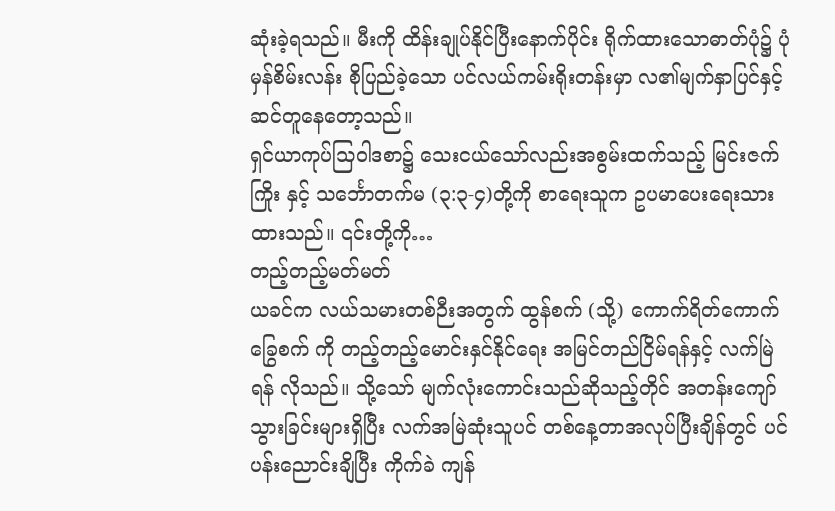ဆုံးခဲ့ရသည်။ မီးကို ထိန်းချုပ်နိုင်ပြီးနောက်ပိုင်း ရိုက်ထားသောဓာတ်ပုံ၌ ပုံမှန်စိမ်းလန်း စိုပြည်ခဲ့သော ပင်လယ်ကမ်းရိုးတန်းမှာ လ၏မျက်နှာပြင်နှင့် ဆင်တူနေတော့သည်။
ရှင်ယာကုပ်သြဝါဒစာ၌ သေးငယ်သော်လည်းအစွမ်းထက်သည့် မြင်းဇက်ကြိုး နှင့် သင်္ဘောတက်မ (၃:၃-၄)တို့ကို စာရေးသူက ဥပမာပေးရေးသားထားသည်။ ၎င်းတို့ကို…
တည့်တည့်မတ်မတ်
ယခင်က လယ်သမားတစ်ဉီးအတွက် ထွန်စက် (သို့) ကောက်ရိတ်ကောက်ခြွေစက် ကို တည့်တည့်မောင်းနှင်နိုင်ရေး အမြင်တည်ငြိမ်ရန်နှင့် လက်မြဲရန် လိုသည်။ သို့သော် မျက်လုံးကောင်းသည်ဆိုသည့်တိုင် အတန်းကျော်သွားခြင်းများရှိပြီး လက်အမြဲဆုံးသူပင် တစ်နေ့တာအလုပ်ပြီးချိန်တွင် ပင်ပန်းညောင်းချိပြီး ကိုက်ခဲ ကျန်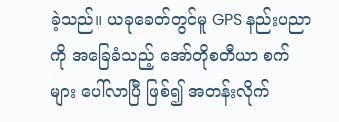ခဲ့သည်။ ယခုခေတ်တွင်မူ GPS နည်းပညာကို အခြေခံသည့် အော်တိုစတီယာ စက်များ ပေါ်လာပြီ ဖြစ်၍ အတန်းလိုက်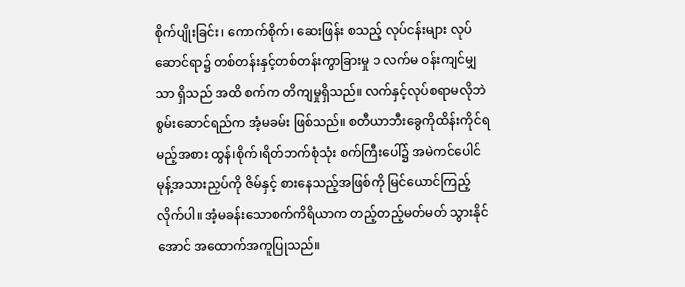စိုက်ပျိုးခြင်း၊ ကောက်စိုက်၊ ဆေးဖြန်း စသည့် လုပ်ငန်းများ လုပ်ဆောင်ရာ၌ တစ်တန်းနှင့်တစ်တန်းကွာခြားမှု ၁ လက်မ ဝန်းကျင်မျှသာ ရှိသည် အထိ စက်က တိကျမှုရှိသည်။ လက်နှင့်လုပ်စရာမလိုဘဲ စွမ်းဆောင်ရည်က အံ့မခမ်း ဖြစ်သည်။ စတီယာဘီးခွေကိုထိန်းကိုင်ရမည့်အစား ထွန်၊စိုက်၊ရိတ်ဘက်စုံသုံး စက်ကြီးပေါ်၌ အမဲကင်ပေါင်မုန့်အသားညှပ်ကို ဇိမ်နှင့် စားနေသည့်အဖြစ်ကို မြင်ယောင်ကြည့်လိုက်ပါ။ အံ့မခန်းသောစက်ကိရိယာက တည့်တည့်မတ်မတ် သွားနိုင်အောင် အထောက်အကူပြုသည်။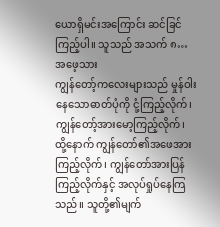ယောရှိမင်းအကြောင်း ဆင်ခြင်ကြည့်ပါ။ သူသည် အသက် ၈…
အဖေ့သား
ကျွန်တော့်ကလေးများသည် မှုန်ဝါးနေသောဓာတ်ပုံကို ငုံ့ကြည့်လိုက်၊ ကျွန်တော့်အားမော့ကြည့်လိုက်၊ ထို့နောက် ကျွန်တော်၏အဖေအားကြည့်လိုက်၊ ကျွန်တော်အားပြန်ကြည့်လိုက်နှင့် အလုပ်ရှုပ်နေကြသည်။ သူတို့၏မျက်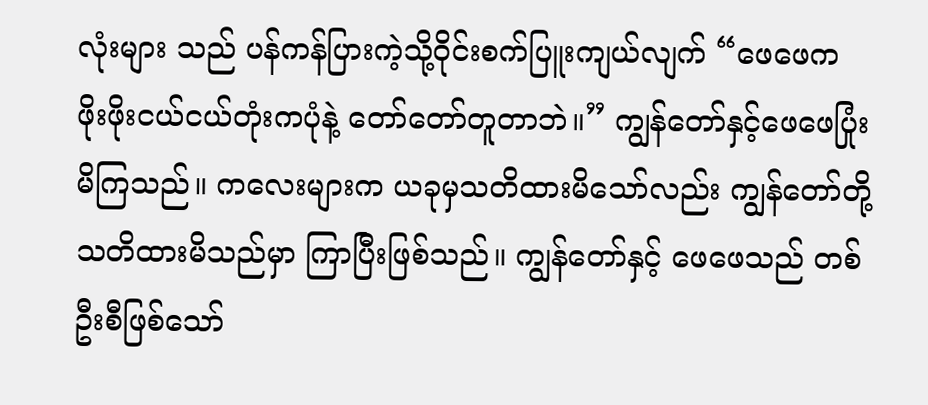လုံးများ သည် ပန်ကန်ပြားကဲ့သို့ဝိုင်းစက်ပြူးကျယ်လျက် “ဖေဖေက ဖိုးဖိုးငယ်ငယ်တုံးကပုံနဲ့ တော်တော်တူတာဘဲ။” ကျွန်တော်နှင့်ဖေဖေပြုံးမိကြသည်။ ကလေးများက ယခုမှသတိထားမိသော်လည်း ကျွန်တော်တို့ သတိထားမိသည်မှာ ကြာပြီးဖြစ်သည်။ ကျွန်တော်နှင့် ဖေဖေသည် တစ်ဦးစီဖြစ်သော်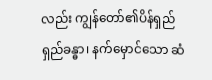လည်း ကျွန်တော်၏ပိန်ရှည်ရှည်ခန္ဓာ၊ နက်မှောင်သော ဆံ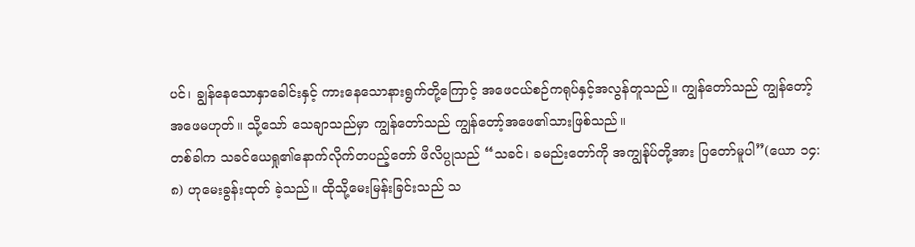ပင်၊ ချွန်နေသောနှာခေါင်းနှင့် ကားနေသောနားရွက်တို့ကြောင့် အဖေငယ်စဉ်ကရုပ်နှင့်အလွန်တူသည်။ ကျွန်တော်သည် ကျွန်တော့်အဖေမဟုတ်။ သို့သော် သေချာသည်မှာ ကျွန်တော်သည် ကျွန်တော့်အဖေ၏သားဖြစ်သည်။
တစ်ခါက သခင်ယေရှု၏နောက်လိုက်တပည့်တော် ဖိလိပ္ပုသည် “သခင်၊ ခမည်းတော်ကို အကျွန်ုပ်တို့အား ပြတော်မူပါ”(ယော ၁၄:၈) ဟုမေးခွန်းထုတ် ခဲ့သည်။ ထိုသို့မေးမြန်းခြင်းသည် သ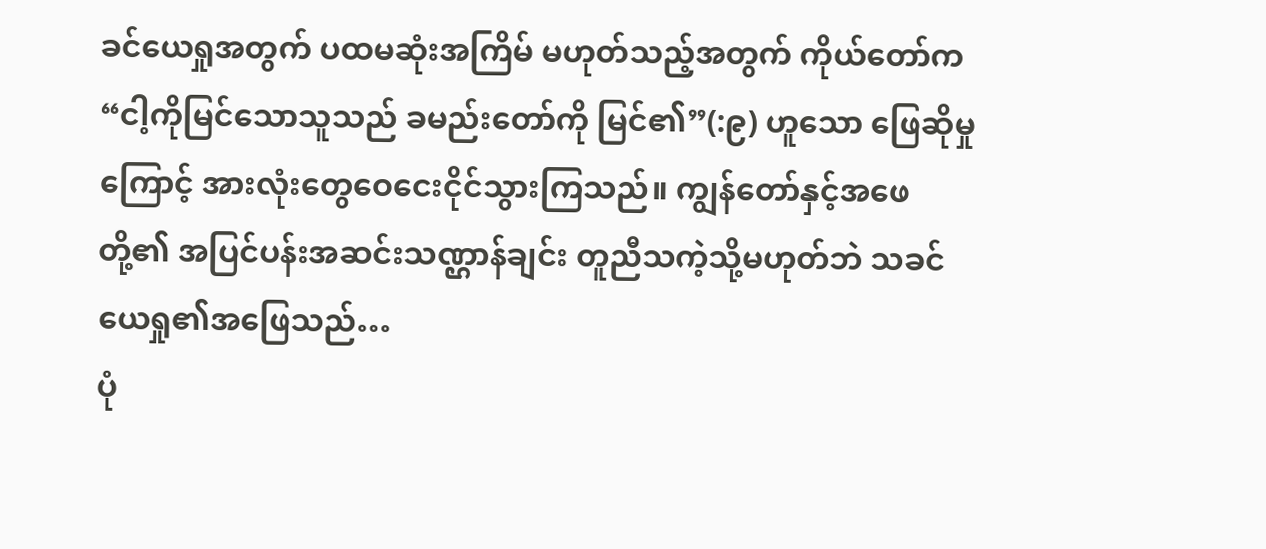ခင်ယေရှုအတွက် ပထမဆုံးအကြိမ် မဟုတ်သည့်အတွက် ကိုယ်တော်က “ငါ့ကိုမြင်သောသူသည် ခမည်းတော်ကို မြင်၏”(:၉) ဟူသော ဖြေဆိုမှုကြောင့် အားလုံးတွေဝေငေးငိုင်သွားကြသည်။ ကျွန်တော်နှင့်အဖေတို့၏ အပြင်ပန်းအဆင်းသဏ္ဌာန်ချင်း တူညီသကဲ့သို့မဟုတ်ဘဲ သခင်ယေရှု၏အဖြေသည်…
ပုံ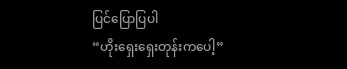ပြင်ပြောပြပါ
“ဟိုးရှေးရှေးတုန်းကပေါ့”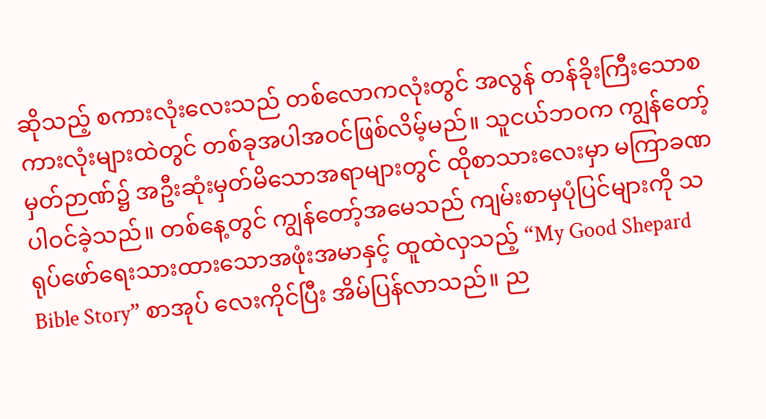ဆိုသည့် စကားလုံးလေးသည် တစ်လောကလုံးတွင် အလွန် တန်ခိုးကြီးသောစကားလုံးများထဲတွင် တစ်ခုအပါအဝင်ဖြစ်လိမ့်မည်။ သူငယ်ဘဝက ကျွန်တော့်မှတ်ဉာဏ်၌ အဦးဆုံးမှတ်မိသောအရာများတွင် ထိုစာသားလေးမှာ မကြာခဏ ပါဝင်ခဲ့သည်။ တစ်နေ့တွင် ကျွန်တော့်အမေသည် ကျမ်းစာမှပုံပြင်များကို သရုပ်ဖော်ရေးသားထားသောအဖုံးအမာနှင့် ထူထဲလှသည့် “My Good Shepard Bible Story” စာအုပ် လေးကိုင်ပြီး အိမ်ပြန်လာသည်။ ည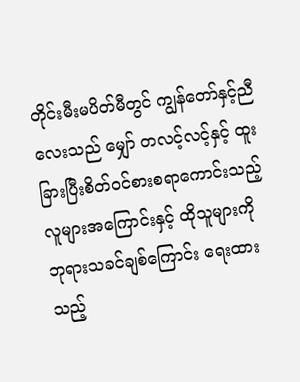တိုင်းမီးမပိတ်မီတွင် ကျွန်တော်နှင့်ညီလေးသည် မျှော် တလင့်လင့်နှင့် ထူးခြားပြီးစိတ်ဝင်စားစရာကောင်းသည့် လူများအကြောင်းနှင့် ထိုသူများကို ဘုရားသခင်ချစ်ကြောင်း ရေးထားသည့်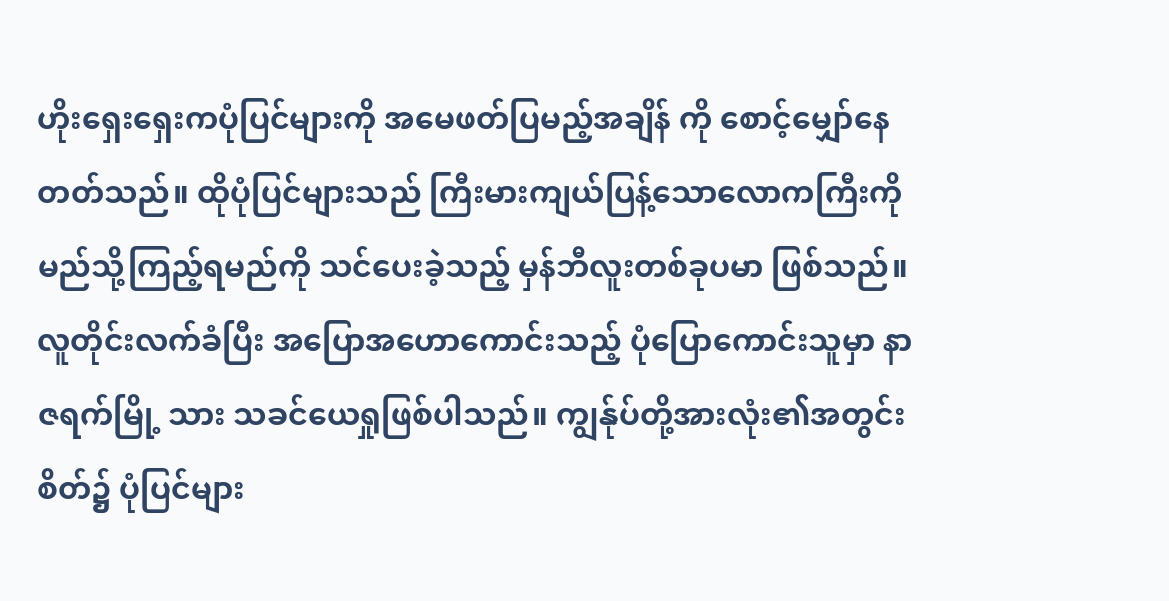ဟိုးရှေးရှေးကပုံပြင်များကို အမေဖတ်ပြမည့်အချိန် ကို စောင့်မျှော်နေတတ်သည်။ ထိုပုံပြင်များသည် ကြီးမားကျယ်ပြန့်သောလောကကြီးကို မည်သို့ကြည့်ရမည်ကို သင်ပေးခဲ့သည့် မှန်ဘီလူးတစ်ခုပမာ ဖြစ်သည်။
လူတိုင်းလက်ခံပြီး အပြောအဟောကောင်းသည့် ပုံပြောကောင်းသူမှာ နာဇရက်မြို့ သား သခင်ယေရှုဖြစ်ပါသည်။ ကျွန်ုပ်တို့အားလုံး၏အတွင်းစိတ်၌ ပုံပြင်များ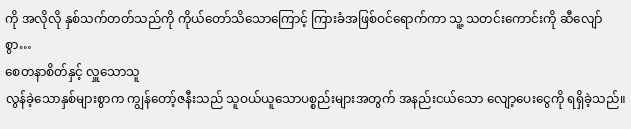ကို အလိုလို နှစ်သက်တတ်သည်ကို ကိုယ်တော်သိသောကြောင့် ကြားခံအဖြစ်ဝင်ရောက်ကာ သူ့ သတင်းကောင်းကို ဆီလျော်စွာ…
စေတနာစိတ်နှင့် လှူသောသူ
လွန်ခဲ့သောနှစ်များစွာက ကျွန်တော့်ဇနီးသည် သူဝယ်ယူသောပစ္စည်းများအတွက် အနည်းငယ်သော လျော့ပေးငွေကို ရရှိခဲ့သည်။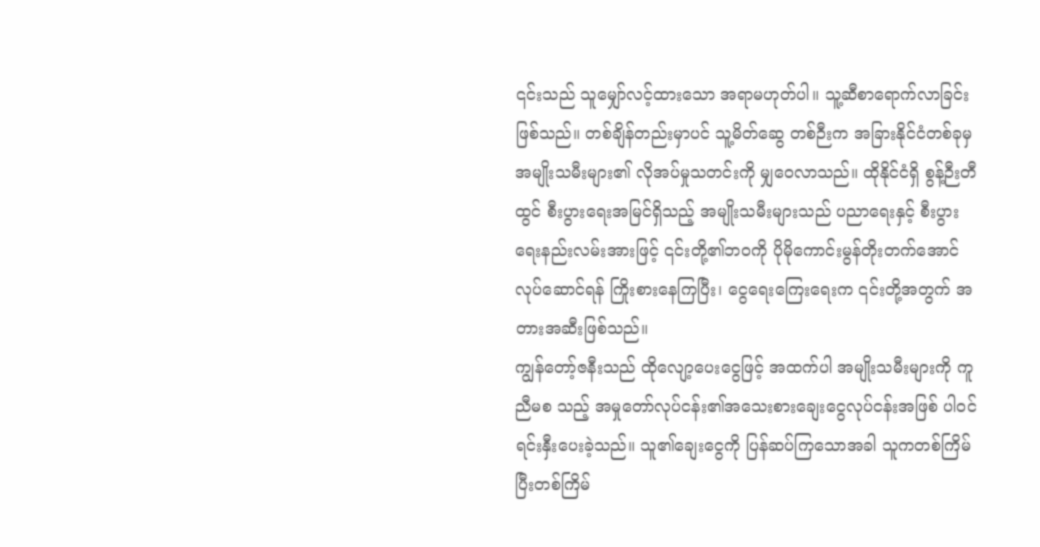၎င်းသည် သူမျှော်လင့်ထားသော အရာမဟုတ်ပါ။ သူ့ဆီစာရောက်လာခြင်းဖြစ်သည်။ တစ်ချိန်တည်းမှာပင် သူ့မိတ်ဆွေ တစ်ဉီးက အခြားနိုင်ငံတစ်ခုမှ အမျိုးသမီးများ၏ လိုအပ်မှုသတင်းကို မျှဝေလာသည်။ ထိုနိုင်ငံရှိ စွန့်ဉီးတီထွင် စီးပွားရေးအမြင်ရှိသည့် အမျိုးသမီးများသည် ပညာရေးနှင့် စီးပွားရေးနည်းလမ်းအားဖြင့် ၎င်းတို့၏ဘဝကို ပိုမိုကောင်းမွန်တိုးတက်အောင် လုပ်ဆောင်ရန် ကြိုးစားနေကြပြီး၊ ငွေရေးကြေးရေးက ၎င်းတို့အတွက် အတားအဆီးဖြစ်သည်။
ကျွန်တော့်ဇနီးသည် ထိုလျော့ပေးငွေဖြင့် အထက်ပါ အမျိုးသမီးများကို ကူညီမစ သည့် အမှုတော်လုပ်ငန်း၏အသေးစားချေးငွေလုပ်ငန်းအဖြစ် ပါဝင်ရင်းနှီးပေးခဲ့သည်။ သူ၏ချေးငွေကို ပြန်ဆပ်ကြသောအခါ သူကတစ်ကြိမ်ပြီးတစ်ကြိမ်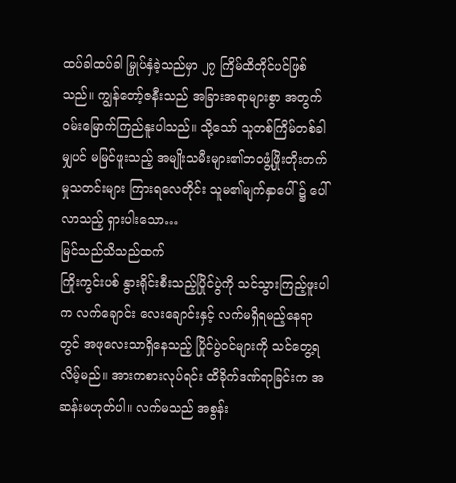ထပ်ခါထပ်ခါ မြှုပ်နှံခဲ့သည်မှာ ၂၇ ကြိမ်ထိတိုင်ပင်ဖြစ်သည်။ ကျွန်တော့်ဇနီးသည် အခြားအရာများစွာ အတွက် ဝမ်းမြောက်ကြည်နူးပါသည်။ သို့သော် သူတစ်ကြိမ်တစ်ခါမျှပင် မမြင်ဖူးသည့် အမျိုးသမီးများ၏ဘဝဖွံ့ဖြိုးတိုးတက်မှုသတင်းများ ကြားရလေတိုင်း သူမ၏မျက်နှာပေါ် ၌ ပေါ်လာသည့် ရှားပါးသော…
မြင်သည်သိသည်ထက်
ကြိုးကွင်းပစ် နွားရိုင်းစီးသည့်ပြိုင်ပွဲကို သင်သွားကြည့်ဖူးပါက လက်ချောင်း လေးချောင်းနှင့် လက်မရှိရမည့်နေရာတွင် အဖုလေးသာရှိနေသည့် ပြိုင်ပွဲဝင်များကို သင်တွေ့ရလိမ့်မည်။ အားကစားလုပ်ရင်း ထိခိုက်ဒဏ်ရာခြင်းက အဆန်းမဟုတ်ပါ။ လက်မသည် အစွန်း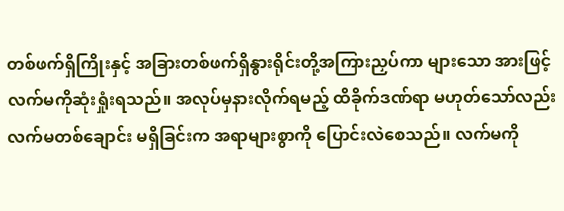တစ်ဖက်ရှိကြိုးနှင့် အခြားတစ်ဖက်ရှိနွားရိုင်းတို့အကြားညှပ်ကာ များသော အားဖြင့် လက်မကိုဆုံးရှုံးရသည်။ အလုပ်မှနားလိုက်ရမည့် ထိခိုက်ဒဏ်ရာ မဟုတ်သော်လည်း လက်မတစ်ချောင်း မရှိခြင်းက အရာများစွာကို ပြောင်းလဲစေသည်။ လက်မကို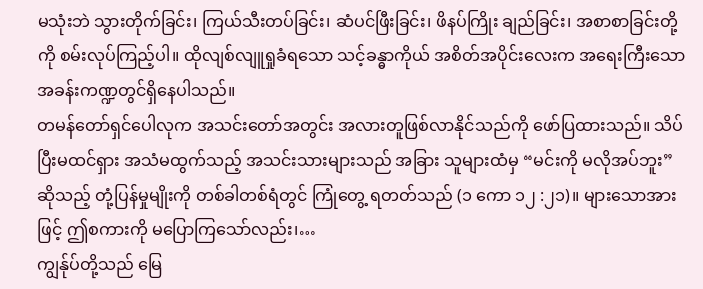မသုံးဘဲ သွားတိုက်ခြင်း၊ ကြယ်သီးတပ်ခြင်း၊ ဆံပင်ဖြီးခြင်း၊ ဖိနပ်ကြိုး ချည်ခြင်း၊ အစာစာခြင်းတို့ကို စမ်းလုပ်ကြည့်ပါ။ ထိုလျစ်လျူရှုခံရသော သင့်ခန္ဓာကိုယ် အစိတ်အပိုင်းလေးက အရေးကြီးသောအခန်းကဏ္ဍတွင်ရှိနေပါသည်။
တမန်တော်ရှင်ပေါလုက အသင်းတော်အတွင်း အလားတူဖြစ်လာနိုင်သည်ကို ဖော်ပြထားသည်။ သိပ်ပြီးမထင်ရှား အသံမထွက်သည့် အသင်းသားများသည် အခြား သူများထံမှ “မင်းကို မလိုအပ်ဘူး” ဆိုသည့် တုံ့ပြန်မှုမျိုးကို တစ်ခါတစ်ရံတွင် ကြုံတွေ့ ရတတ်သည် (၁ ကော ၁၂ :၂၁)။ များသောအားဖြင့် ဤစကားကို မပြောကြသော်လည်း၊…
ကျွန်ုပ်တို့သည် မြေ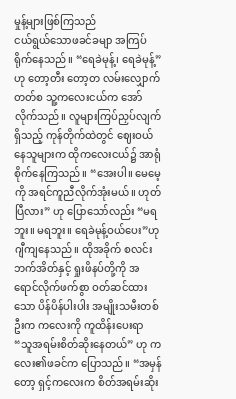မှုန့်များဖြစ်ကြသည်
ငယ်ရွယ်သောဖခင်ခမျာ အကြပ်ရိုက်နေသည်။ “ရေခဲမုန့်၊ ရေခဲမုန့်” ဟု တော့တီး တော့တ လမ်းလျှောက်တတ်စ သူ့ကလေးငယ်က အော်လိုက်သည်။ လူများကြပ်ညှပ်လျက်ရှိသည့် ကုန်တိုက်ထဲတွင် ဈေးဝယ်နေသူများက ထိုကလေးငယ်၌ အာရုံစိုက်နေကြသည်။ “အေးပါ။ မေမေ့ကို အရင်ကူညီလိုက်အုံးမယ်။ ဟုတ်ပြီလား” ဟု ပြောသော်လည်း “မရဘူး။ မရဘူး။ ရေခဲမုန့်ဝယ်ပေး”ဟု ဂျီကျနေသည်။ ထိုအခိုက် စလင်းဘက်အိတ်နှင့် ရှုးဖိနပ်တို့ကို အရောင်လိုက်ဖက်စွာ ဝတ်ဆင်ထားသော ပိန်ပိန်ပါးပါး အမျိုးသမီးတစ်ဦးက ကလေးကို ကူထိန်းပေးရာ “သူအရမ်းစိတ်ဆိုးနေတယ်” ဟု ကလေး၏ဖခင်က ပြောသည်။ “အမှန်တော့ ရှင့်ကလေးက စိတ်အရမ်းဆိုး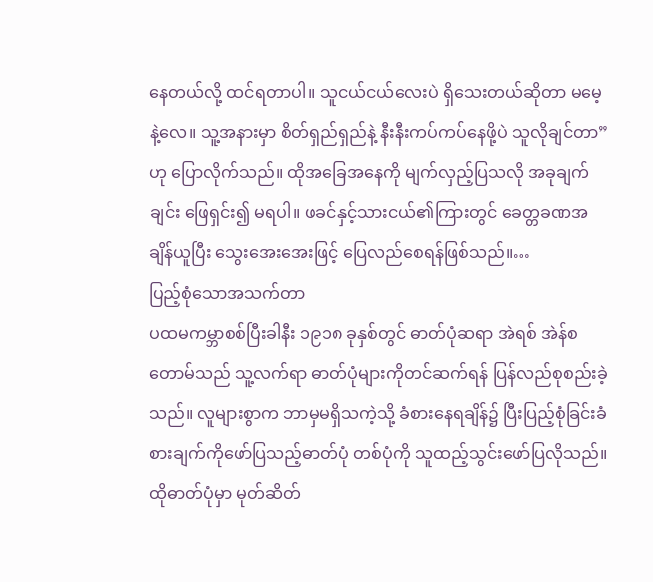နေတယ်လို့ ထင်ရတာပါ။ သူငယ်ငယ်လေးပဲ ရှိသေးတယ်ဆိုတာ မမေ့နဲ့လေ။ သူ့အနားမှာ စိတ်ရှည်ရှည်နဲ့ နီးနီးကပ်ကပ်နေဖို့ပဲ သူလိုချင်တာ” ဟု ပြောလိုက်သည်။ ထိုအခြေအနေကို မျက်လှည့်ပြသလို အခုချက်ချင်း ဖြေရှင်း၍ မရပါ။ ဖခင်နှင့်သားငယ်၏ကြားတွင် ခေတ္တခဏအချိန်ယူပြီး သွေးအေးအေးဖြင့် ပြေလည်စေရန်ဖြစ်သည်။…
ပြည့်စုံသောအသက်တာ
ပထမကမ္ဘာစစ်ပြီးခါနီး ၁၉၁၈ ခုနှစ်တွင် ဓာတ်ပုံဆရာ အဲရစ် အဲန်စတောမ်သည် သူ့လက်ရာ ဓာတ်ပုံများကိုတင်ဆက်ရန် ပြန်လည်စုစည်းခဲ့သည်။ လူများစွာက ဘာမှမရှိသကဲ့သို့ ခံစားနေရချိန်၌ ပြီးပြည့်စုံခြင်းခံစားချက်ကိုဖော်ပြသည့်ဓာတ်ပုံ တစ်ပုံကို သူထည့်သွင်းဖော်ပြလိုသည်။ ထိုဓာတ်ပုံမှာ မုတ်ဆိတ်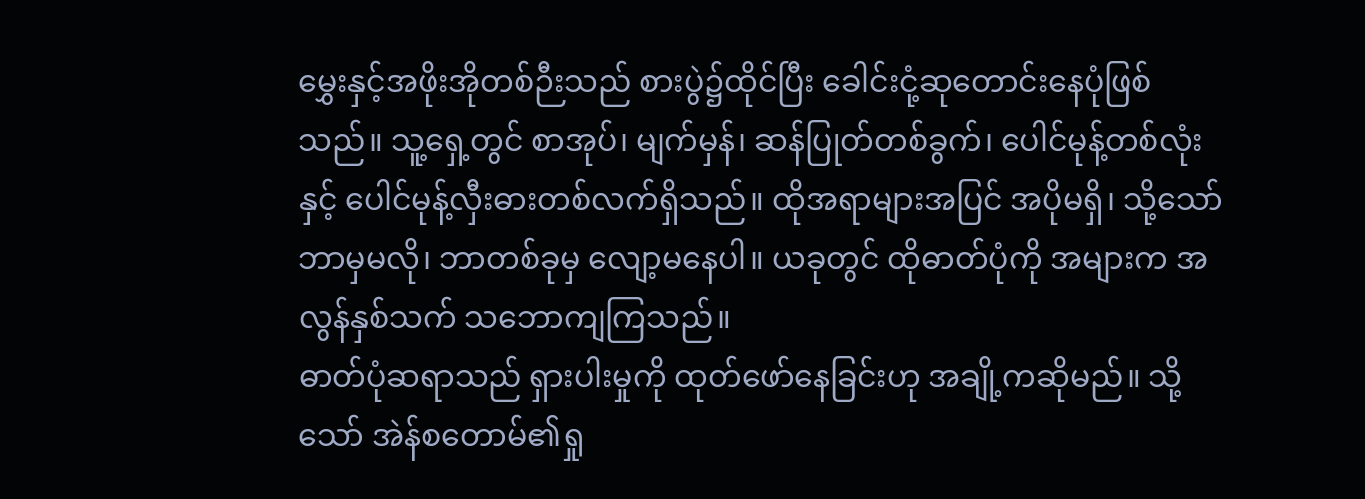မွှေးနှင့်အဖိုးအိုတစ်ဉီးသည် စားပွဲ၌ထိုင်ပြီး ခေါင်းငုံ့ဆုတောင်းနေပုံဖြစ်သည်။ သူ့ရှေ့တွင် စာအုပ်၊ မျက်မှန်၊ ဆန်ပြုတ်တစ်ခွက်၊ ပေါင်မုန့်တစ်လုံးနှင့် ပေါင်မုန့်လှီးဓားတစ်လက်ရှိသည်။ ထိုအရာများအပြင် အပိုမရှိ၊ သို့သော် ဘာမှမလို၊ ဘာတစ်ခုမှ လျော့မနေပါ။ ယခုတွင် ထိုဓာတ်ပုံကို အများက အလွန်နှစ်သက် သဘောကျကြသည်။
ဓာတ်ပုံဆရာသည် ရှားပါးမှုကို ထုတ်ဖော်နေခြင်းဟု အချို့ကဆိုမည်။ သို့သော် အဲန်စတောမ်၏ရှု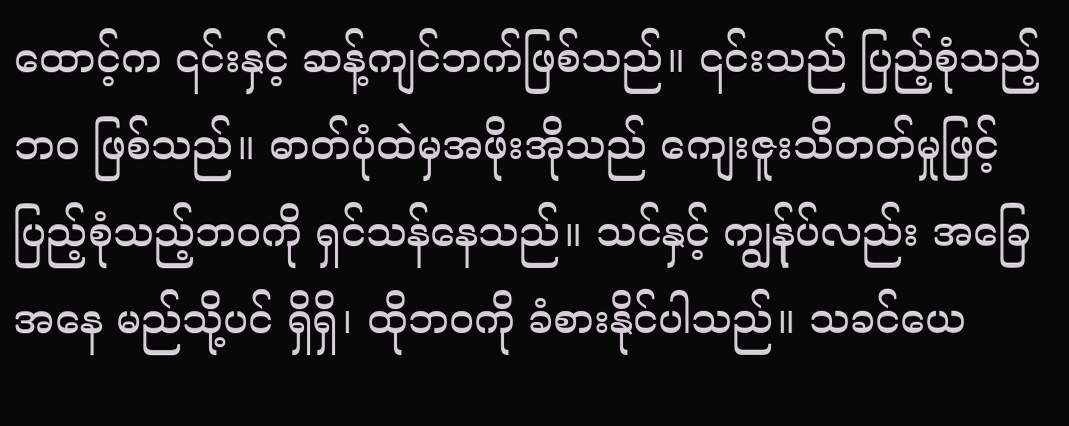ထောင့်က ၎င်းနှင့် ဆန့်ကျင်ဘက်ဖြစ်သည်။ ၎င်းသည် ပြည့်စုံသည့်ဘဝ ဖြစ်သည်။ ဓာတ်ပုံထဲမှအဖိုးအိုသည် ကျေးဇူးသိတတ်မှုဖြင့် ပြည့်စုံသည့်ဘဝကို ရှင်သန်နေသည်။ သင်နှင့် ကျွန်ုပ်လည်း အခြေအနေ မည်သို့ပင် ရှိရှိ၊ ထိုဘဝကို ခံစားနိုင်ပါသည်။ သခင်ယေ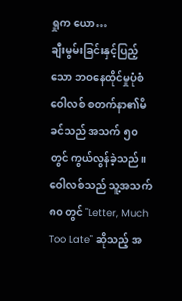ရှုက ယော…
ချီးမွမ်းခြင်းနှင့်ပြည့်သော ဘဝနေထိုင်မှုပုံစံ
ဝေါလစ် စတက်နာ၏မိခင်သည် အသက် ၅၀ တွင် ကွယ်လွန်ခဲ့သည်။ ဝေါလစ်သည် သူ့အသက် ၈၀ တွင် "Letter, Much Too Late" ဆိုသည့် အ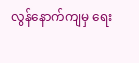လွန်နောက်ကျမှ ရေး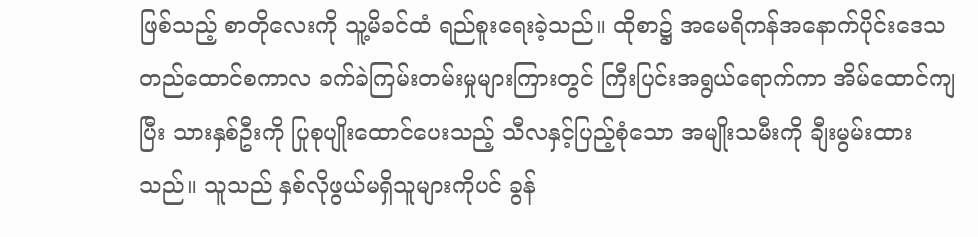ဖြစ်သည့် စာတိုလေးကို သူ့မိခင်ထံ ရည်စူးရေးခဲ့သည်။ ထိုစာ၌ အမေရိကန်အနောက်ပိုင်းဒေသ တည်ထောင်စကာလ ခက်ခဲကြမ်းတမ်းမှုများကြားတွင် ကြီးပြင်းအရွယ်ရောက်ကာ အိမ်ထောင်ကျပြီး သားနှစ်ဦးကို ပြုစုပျိုးထောင်ပေးသည့် သီလနှင့်ပြည့်စုံသော အမျိုးသမီးကို ချီးမွမ်းထားသည်။ သူသည် နှစ်လိုဖွယ်မရှိသူများကိုပင် ခွန်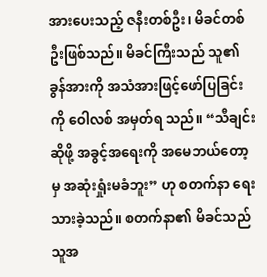အားပေးသည့် ဇနီးတစ်ဦး၊ မိခင်တစ်ဦးဖြစ်သည်။ မိခင်ကြီးသည် သူ၏ ခွန်အားကို အသံအားဖြင့်ဖော်ပြခြင်းကို ဝေါလစ် အမှတ်ရ သည်။ “သီချင်းဆိုဖို့ အခွင့်အရေးကို အမေဘယ်တော့မှ အဆုံးရှုံးမခံဘူး” ဟု စတက်နာ ရေးသားခဲ့သည်။ စတက်နာ၏ မိခင်သည် သူအ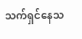သက်ရှင်နေသ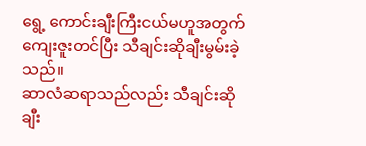ရွေ့ ကောင်းချီးကြီးငယ်မဟူအတွက် ကျေးဇူးတင်ပြီး သီချင်းဆိုချီးမွမ်းခဲ့သည်။
ဆာလံဆရာသည်လည်း သီချင်းဆိုချီး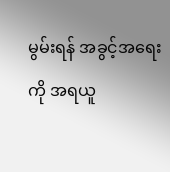မွမ်းရန် အခွင့်အရေးကို အရယူ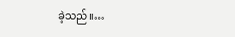ခဲ့သည်။…